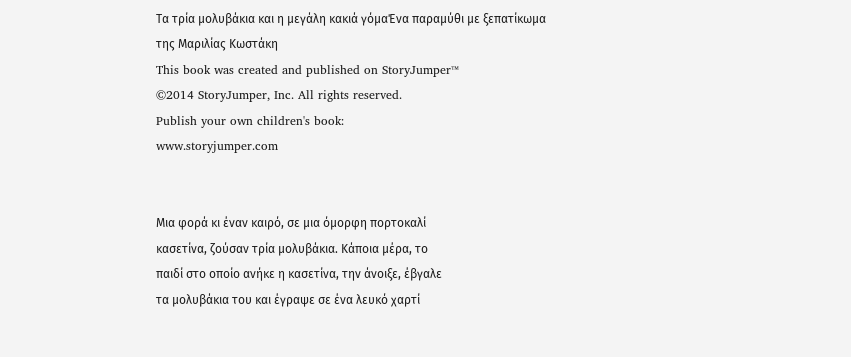Τα τρία μολυβάκια και η μεγάλη κακιά γόμαΈνα παραμύθι με ξεπατίκωμα
της Μαριλίας Κωστάκη
This book was created and published on StoryJumper™
©2014 StoryJumper, Inc. All rights reserved.
Publish your own children's book:
www.storyjumper.com


Μια φορά κι έναν καιρό, σε μια όμορφη πορτοκαλί
κασετίνα, ζούσαν τρία μολυβάκια. Κάποια μέρα, το
παιδί στο οποίο ανήκε η κασετίνα, την άνοιξε, έβγαλε
τα μολυβάκια του και έγραψε σε ένα λευκό χαρτί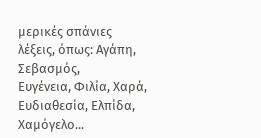μερικές σπάνιες λέξεις, όπως: Αγάπη, Σεβασμός,
Ευγένεια, Φιλία, Χαρά, Ευδιαθεσία, Ελπίδα,
Χαμόγελο...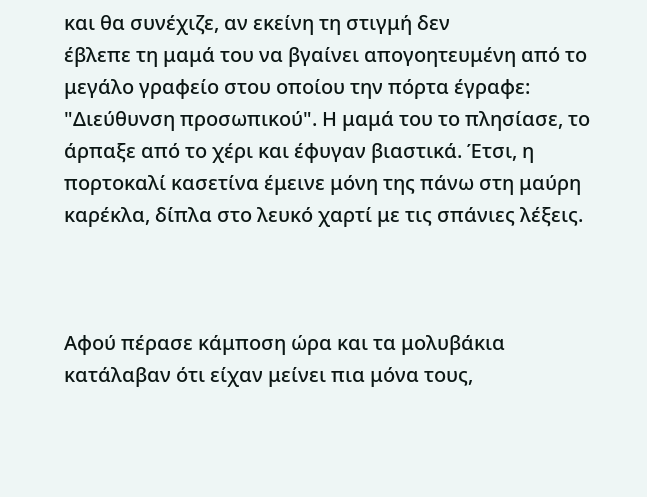και θα συνέχιζε, αν εκείνη τη στιγμή δεν
έβλεπε τη μαμά του να βγαίνει απογοητευμένη από το
μεγάλο γραφείο στου οποίου την πόρτα έγραφε:
"Διεύθυνση προσωπικού". Η μαμά του το πλησίασε, το
άρπαξε από το χέρι και έφυγαν βιαστικά. Έτσι, η
πορτοκαλί κασετίνα έμεινε μόνη της πάνω στη μαύρη
καρέκλα, δίπλα στο λευκό χαρτί με τις σπάνιες λέξεις.



Αφού πέρασε κάμποση ώρα και τα μολυβάκια
κατάλαβαν ότι είχαν μείνει πια μόνα τους,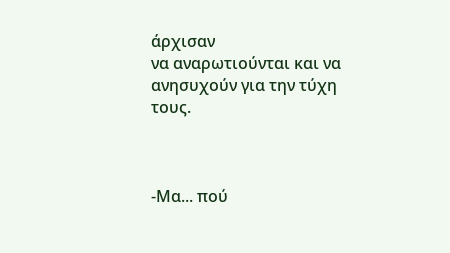άρχισαν
να αναρωτιούνται και να ανησυχούν για την τύχη
τους.



-Μα... πού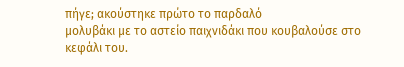πήγε; ακούστηκε πρώτο το παρδαλό
μολυβάκι με το αστείο παιχνιδάκι που κουβαλούσε στο
κεφάλι του.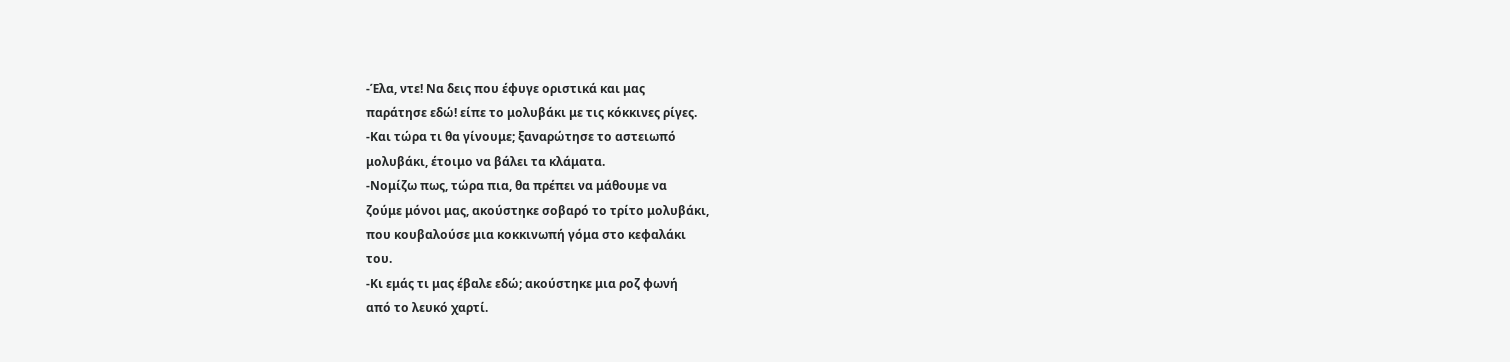-Έλα, ντε! Να δεις που έφυγε οριστικά και μας
παράτησε εδώ! είπε το μολυβάκι με τις κόκκινες ρίγες.
-Και τώρα τι θα γίνουμε; ξαναρώτησε το αστειωπό
μολυβάκι, έτοιμο να βάλει τα κλάματα.
-Νομίζω πως, τώρα πια, θα πρέπει να μάθουμε να
ζούμε μόνοι μας, ακούστηκε σοβαρό το τρίτο μολυβάκι,
που κουβαλούσε μια κοκκινωπή γόμα στο κεφαλάκι
του.
-Κι εμάς τι μας έβαλε εδώ; ακούστηκε μια ροζ φωνή
από το λευκό χαρτί.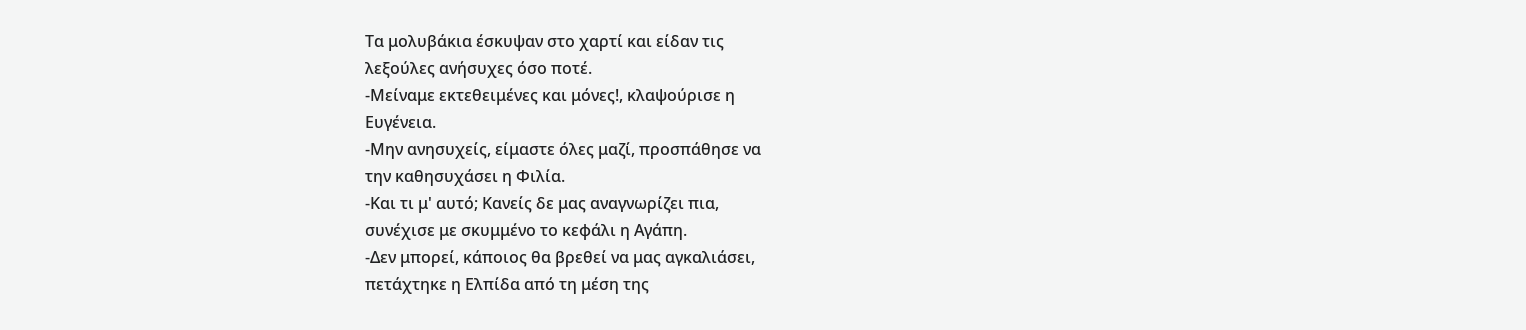Τα μολυβάκια έσκυψαν στο χαρτί και είδαν τις
λεξούλες ανήσυχες όσο ποτέ.
-Μείναμε εκτεθειμένες και μόνες!, κλαψούρισε η
Ευγένεια.
-Μην ανησυχείς, είμαστε όλες μαζί, προσπάθησε να
την καθησυχάσει η Φιλία.
-Και τι μ' αυτό; Κανείς δε μας αναγνωρίζει πια,
συνέχισε με σκυμμένο το κεφάλι η Αγάπη.
-Δεν μπορεί, κάποιος θα βρεθεί να μας αγκαλιάσει,
πετάχτηκε η Ελπίδα από τη μέση της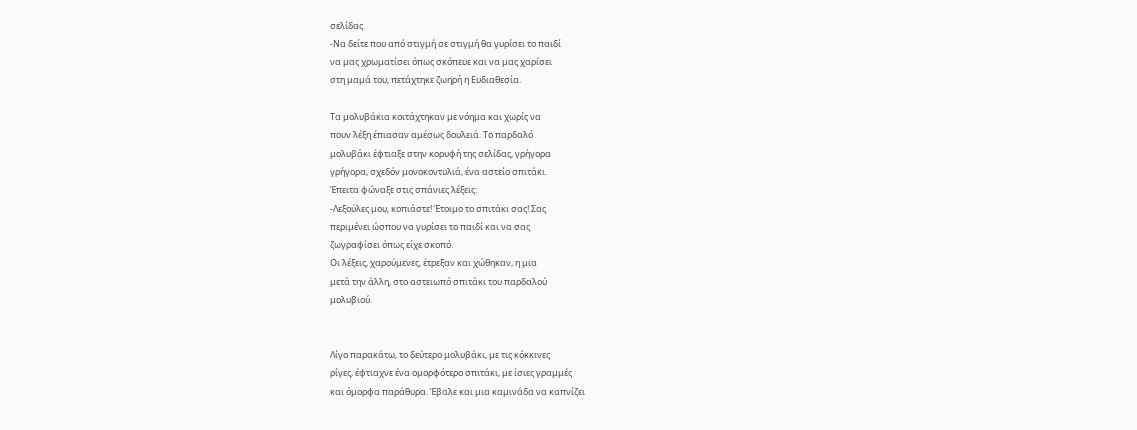σελίδας.
-Να δείτε που από στιγμή σε στιγμή θα γυρίσει το παιδί
να μας χρωματίσει όπως σκόπευε και να μας χαρίσει
στη μαμά του, πετάχτηκε ζωηρή η Ευδιαθεσία.

Τα μολυβάκια κοιτάχτηκαν με νόημα και χωρίς να
πουν λέξη έπιασαν αμέσως δουλειά. Το παρδαλό
μολυβάκι έφτιαξε στην κορυφή της σελίδας, γρήγορα
γρήγορα, σχεδόν μονοκοντυλιά, ένα αστείο σπιτάκι.
Έπειτα φώναξε στις σπάνιες λέξεις:
-Λεξούλες μου, κοπιάστε! Έτοιμο το σπιτάκι σας! Σας
περιμένει ώσπου να γυρίσει το παιδί και να σας
ζωγραφίσει όπως είχε σκοπό.
Οι λέξεις, χαρούμενες, έτρεξαν και χώθηκαν, η μια
μετά την άλλη, στο αστειωπό σπιτάκι του παρδαλού
μολυβιού.


Λίγο παρακάτω, το δεύτερο μολυβάκι, με τις κόκκινες
ρίγες, έφτιαχνε ένα ομορφότερο σπιτάκι, με ίσιες γραμμές
και όμορφα παράθυρα. Έβαλε και μια καμινάδα να καπνίζει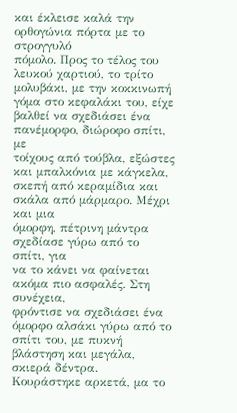και έκλεισε καλά την ορθογώνια πόρτα με το στρογγυλό
πόμολο. Προς το τέλος του λευκού χαρτιού, το τρίτο
μολυβάκι, με την κοκκινωπή γόμα στο κεφαλάκι του, είχε
βαλθεί να σχεδιάσει ένα πανέμορφο, διώροφο σπίτι, με
τοίχους από τούβλα, εξώστες και μπαλκόνια με κάγκελα,
σκεπή από κεραμίδια και σκάλα από μάρμαρο. Μέχρι και μια
όμορφη, πέτρινη μάντρα σχεδίασε γύρω από το σπίτι, για
να το κάνει να φαίνεται ακόμα πιο ασφαλές. Στη συνέχεια,
φρόντισε να σχεδιάσει ένα όμορφο αλσάκι γύρω από το
σπίτι του, με πυκνή βλάστηση και μεγάλα, σκιερά δέντρα.
Κουράστηκε αρκετά, μα το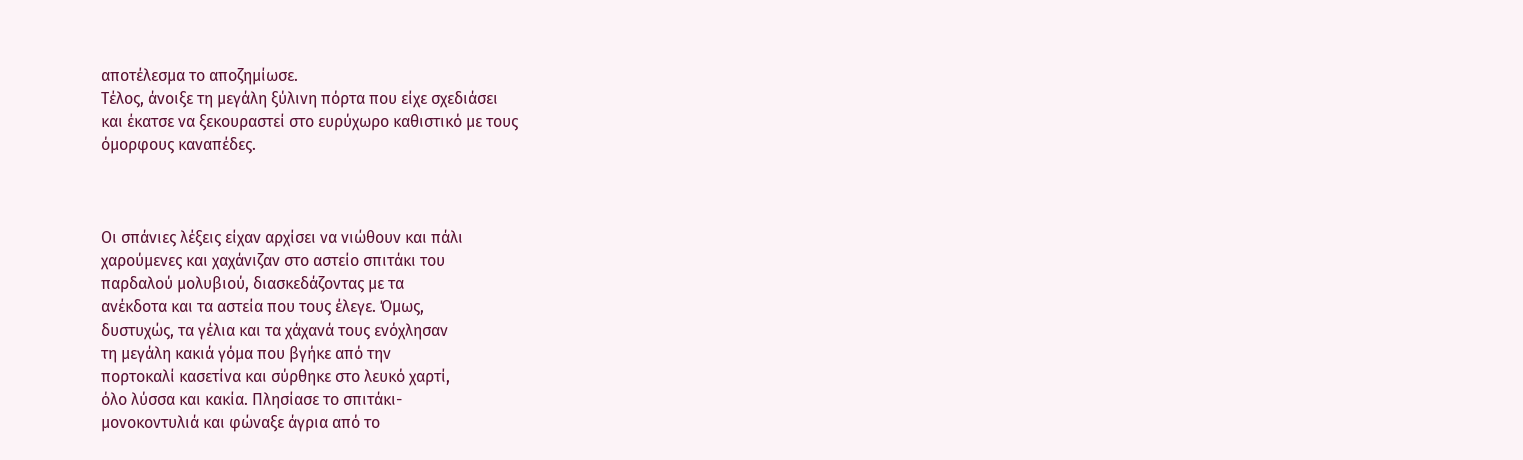αποτέλεσμα το αποζημίωσε.
Τέλος, άνοιξε τη μεγάλη ξύλινη πόρτα που είχε σχεδιάσει
και έκατσε να ξεκουραστεί στο ευρύχωρο καθιστικό με τους
όμορφους καναπέδες.



Οι σπάνιες λέξεις είχαν αρχίσει να νιώθουν και πάλι
χαρούμενες και χαχάνιζαν στο αστείο σπιτάκι του
παρδαλού μολυβιού, διασκεδάζοντας με τα
ανέκδοτα και τα αστεία που τους έλεγε. Όμως,
δυστυχώς, τα γέλια και τα χάχανά τους ενόχλησαν
τη μεγάλη κακιά γόμα που βγήκε από την
πορτοκαλί κασετίνα και σύρθηκε στο λευκό χαρτί,
όλο λύσσα και κακία. Πλησίασε το σπιτάκι-
μονοκοντυλιά και φώναξε άγρια από το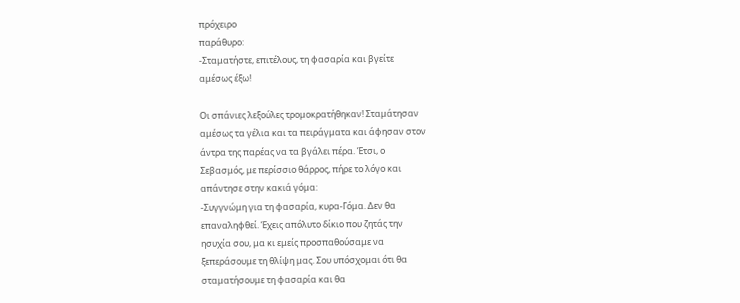πρόχειρο
παράθυρο:
-Σταματήστε, επιτέλους, τη φασαρία και βγείτε
αμέσως έξω!

Οι σπάνιες λεξούλες τρομοκρατήθηκαν! Σταμάτησαν
αμέσως τα γέλια και τα πειράγματα και άφησαν στον
άντρα της παρέας να τα βγάλει πέρα. Έτσι, ο
Σεβασμός, με περίσσιο θάρρος, πήρε το λόγο και
απάντησε στην κακιά γόμα:
-Συγγνώμη για τη φασαρία, κυρα-Γόμα. Δεν θα
επαναληφθεί. Έχεις απόλυτο δίκιο που ζητάς την
ησυχία σου, μα κι εμείς προσπαθούσαμε να
ξεπεράσουμε τη θλίψη μας. Σου υπόσχομαι ότι θα
σταματήσουμε τη φασαρία και θα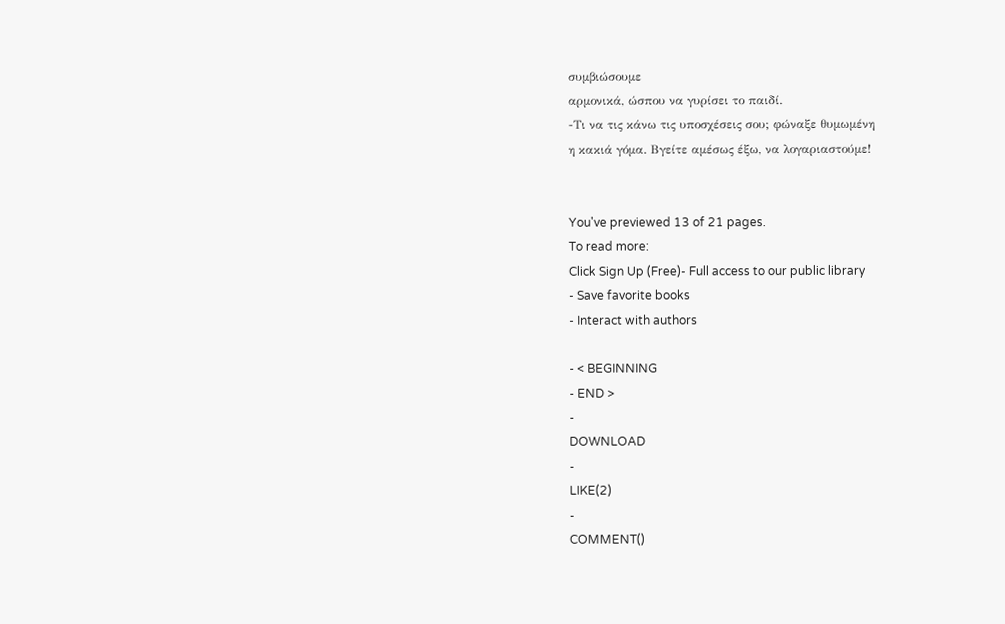συμβιώσουμε
αρμονικά, ώσπου να γυρίσει το παιδί.
-Τι να τις κάνω τις υποσχέσεις σου; φώναξε θυμωμένη
η κακιά γόμα. Βγείτε αμέσως έξω, να λογαριαστούμε!


You've previewed 13 of 21 pages.
To read more:
Click Sign Up (Free)- Full access to our public library
- Save favorite books
- Interact with authors

- < BEGINNING
- END >
-
DOWNLOAD
-
LIKE(2)
-
COMMENT()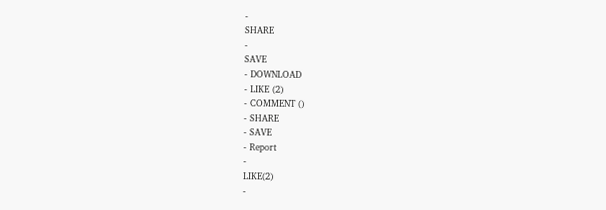-
SHARE
-
SAVE
- DOWNLOAD
- LIKE (2)
- COMMENT ()
- SHARE
- SAVE
- Report
-
LIKE(2)
-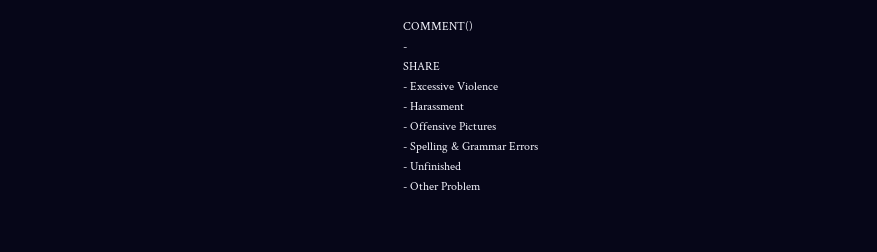COMMENT()
-
SHARE
- Excessive Violence
- Harassment
- Offensive Pictures
- Spelling & Grammar Errors
- Unfinished
- Other Problem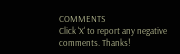COMMENTS
Click 'X' to report any negative comments. Thanks!